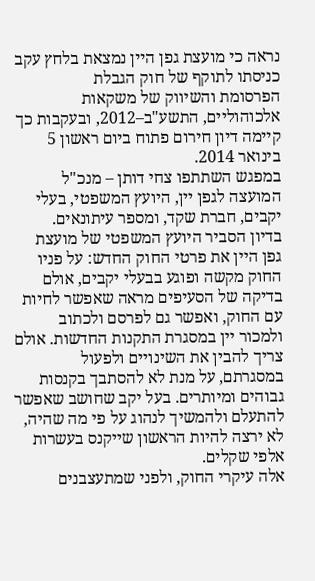נראה כי מועצת גפן היין נמצאת בלחץ עקב כניסתו לתוקף של חוק הגבלת
הפרסומת והשיווק של משקאות אלכוהוליים, התשע"ב–2012, ובעקבות כך קיימה דיון חירום פתוח ביום ראשון 5 בינואר 2014.
במפגש השתתפו צחי דותן – מנכ"ל המועצה לגפן יין, היועץ המשפטי, בעלי יקבים, חברת שקד, ומספר עיתונאים.
בדיון הסביר היועץ המשפטי של מועצת גפן היין את פרטי החוק החדש: על פניו החוק מקשה ופוגע בבעלי יקבים, אולם בדיקה של הסעיפים מראה שאפשר לחיות עם החוק, ואפשר גם לפרסם ולכתוב ולמכור יין במסגרת התקנות החדשות. אולם צריך להבין את השינויים ולפעול במסגרתם, על מנת לא להסתבך בקנסות גבוהים ומיותרים. בעל יקב שחושב שאפשר להתעלם ולהמשיך לנהוג על פי מה שהיה, לא ירצה להיות הראשון שייקנס בעשרות אלפי שקלים.
אלה עיקרי החוק, ולפני שמתעצבנים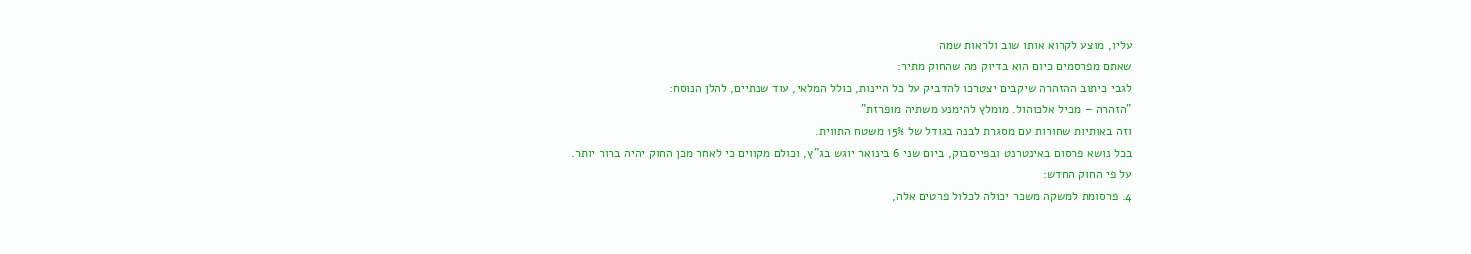עליו, מוצע לקרוא אותו שוב ולראות שמה
שאתם מפרסמים כיום הוא בדיוק מה שהחוק מתיר:
לגבי כיתוב ההזהרה שיקבים יצטרכו להדביק על כל היינות, כולל המלאי, עוד שנתיים, להלן הנוסח:
"הזהרה – מכיל אלכוהול. מומלץ להימנע משתיה מופרזת"
וזה באותיות שחורות עם מסגרת לבנה בגודל של 15% משטח התווית.
בכל נושא פרסום באינטרנט ובפייסבוק, ביום שני 6 בינואר יוגש בג"ץ, וכולם מקווים כי לאחר מכן החוק יהיה ברור יותר.
על פי החוק החדש:
4. פרסומת למשקה משכר יכולה לכלול פרטים אלה,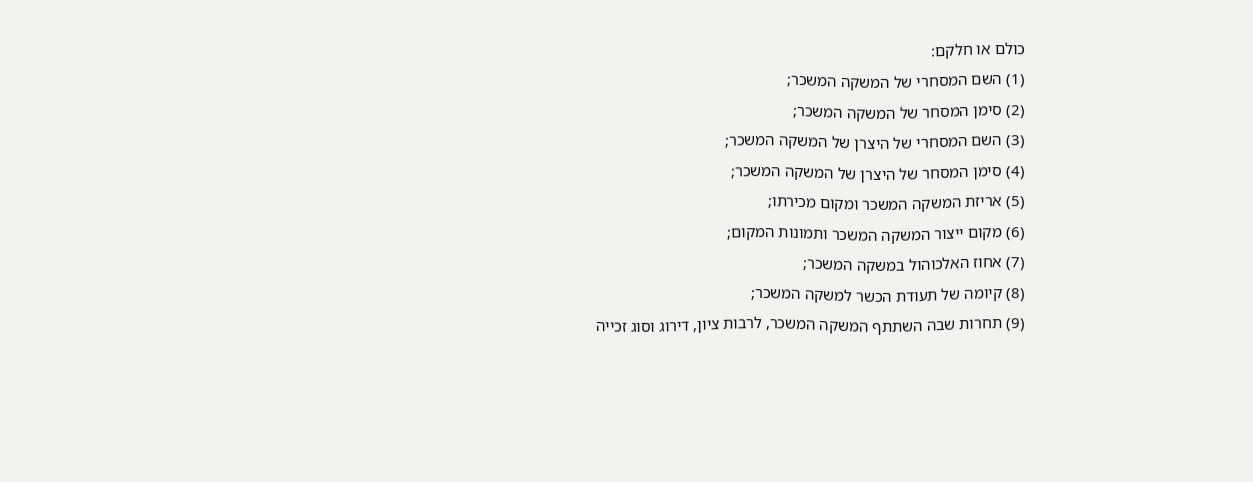כולם או חלקם:
(1) השם המסחרי של המשקה המשכר;
(2) סימן המסחר של המשקה המשכר;
(3) השם המסחרי של היצרן של המשקה המשכר;
(4) סימן המסחר של היצרן של המשקה המשכר;
(5) אריזת המשקה המשכר ומקום מכירתו;
(6) מקום ייצור המשקה המשכר ותמונות המקום;
(7) אחוז האלכוהול במשקה המשכר;
(8) קיומה של תעודת הכשר למשקה המשכר;
(9) תחרות שבה השתתף המשקה המשכר, לרבות ציון, דירוג וסוג זכייה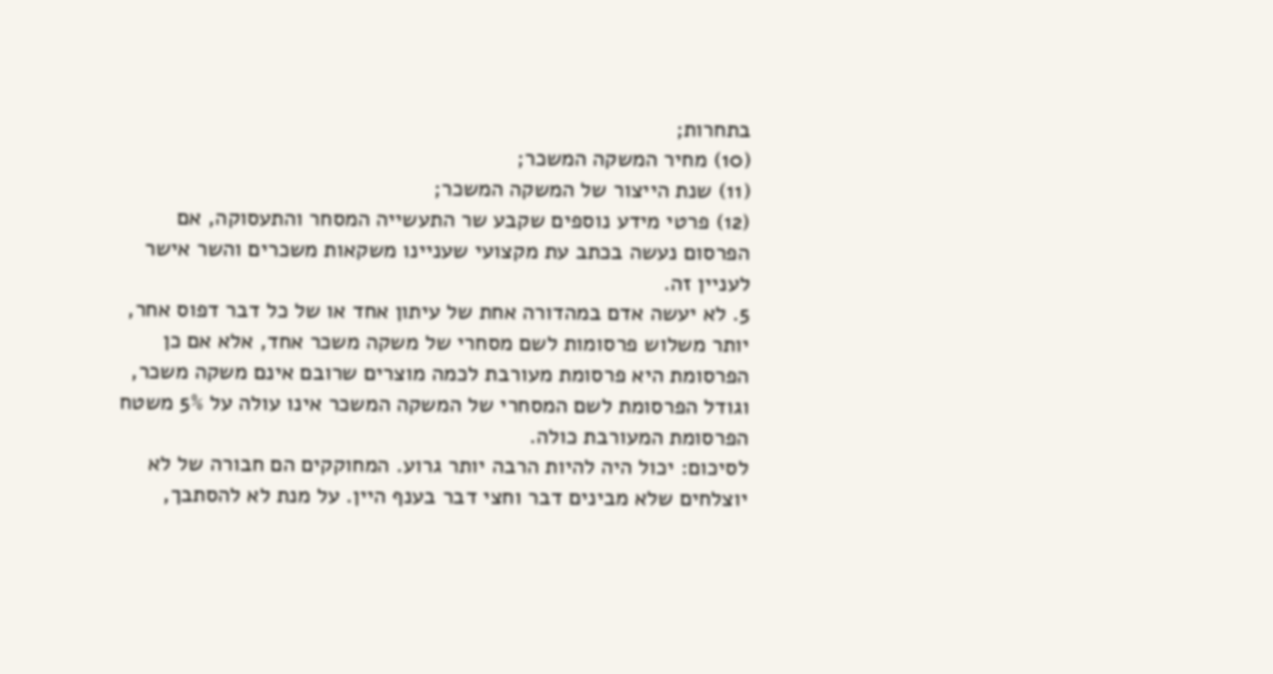בתחרות;
(10) מחיר המשקה המשכר;
(11) שנת הייצור של המשקה המשכר;
(12) פרטי מידע נוספים שקבע שר התעשייה המסחר והתעסוקה, אם הפרסום נעשה בכתב עת מקצועי שעניינו משקאות משכרים והשר אישר לעניין זה.
5. לא יעשה אדם במהדורה אחת של עיתון אחד או של כל דבר דפוס אחר, יותר משלוש פרסומות לשם מסחרי של משקה משכר אחד, אלא אם כן הפרסומת היא פרסומת מעורבת לכמה מוצרים שרובם אינם משקה משכר, וגודל הפרסומת לשם המסחרי של המשקה המשכר אינו עולה על 5% משטח הפרסומת המעורבת כולה.
לסיכום: יכול היה להיות הרבה יותר גרוע. המחוקקים הם חבורה של לא יוצלחים שלא מבינים דבר וחצי דבר בענף היין. על מנת לא להסתבך,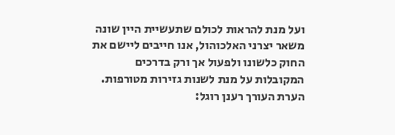ועל מנת להראות לכולם שתעשיית היין שונה משאר יצרני האלכוהול, אנו חייבים ליישם את החוק כלשונו ולפעול אך ורק בדרכים המקובלות על מנת לשנות גזירות מטורפות.
הערת העורך רענן רוגל: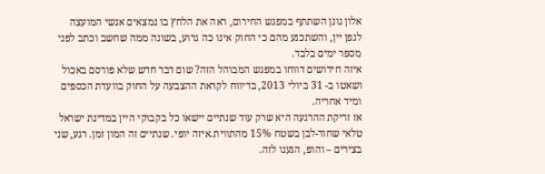אלון גונן השתתף במפגש החירום, ראה את הלחץ בו נמצאים אנשי המועצה לגפן יין, והשתכנע מהם כי החוק אינו כה גרוע, בשונה ממה שחשב וכתב לפני מספר ימים בלבד.
איזה חידושים דווחו במפגש המבוהל הזה? שום דבר חדש שלא פורסם באכול ושאטו ב- 31 ביולי 2013, בדיווח לקראת ההצבעה על החוק בוועדת הכספים ומיד אחריה.
אז זריקת ההרגעה היא שרק עוד שנתיים יישאו כל בקבוקי היין במדינת ישראל טלאי שחור-לבן בשטח 15% מהתווית.איזה יופי. שנתיים זה המון זמן. רגע, שני בצירים – והופ, הגענו לזה.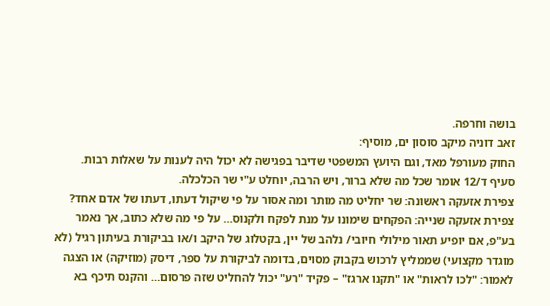בושה וחרפה.
זאב דוניה מיקב סוסון ים, מוסיף:
החוק מעורפל מאד, וגם היועץ המשפטי שדיבר בפגישה לא יכול היה לענות על שאלות רבות. סעיף ד/12 אומר שכל מה שלא ברור, ויש הרבה, יוחלט ע"י שר הכלכלה.
צפירת אזעקה ראשונה: שר יחליט מה מותר ומה אסור על פי שיקול דעתו, דעתו של אדם אחד?
צפירת אזעקה שנייה: הפקחים שימונו על מנת לפקח ולקנוס… על פי מה שלא כתוב, אך נאמר בע"פ, אם יופיע תאור מילולי חיובי/ נלהב של יין, בקטלוג של היקב ו/או בביקורת בעיתון רגיל (לא מוגדר מקצועי) שממליץ לרכוש בקבוק מסוים, בדומה לביקורת על ספר, דיסק (מוזיקה) או הצגה לאמור: "לכו לראות" או "תקנו ארגז" – פקיד "רע" יכול להחליט שזה פרסום… והקנס תיכף בא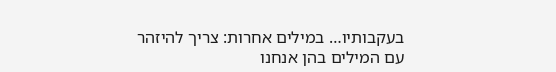בעקבותיו… במילים אחרות: צריך להיזהר עם המילים בהן אנחנו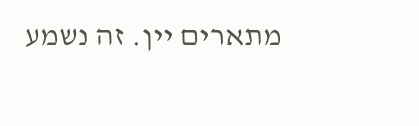מתארים יין. זה נשמע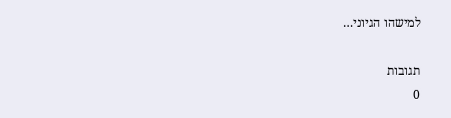למישהו הגיוני…

תגובות
0